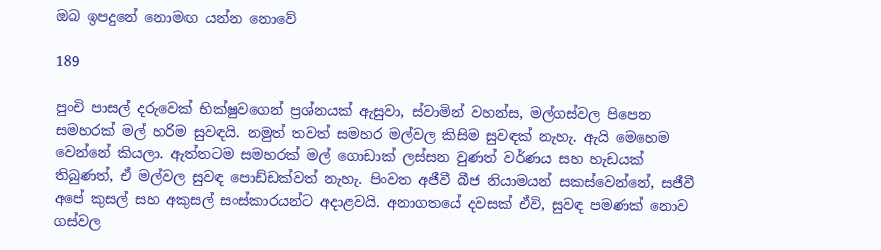ඔබ ඉපදුනේ නොමඟ යන්න නොවේ

189

පුංචි පාසල් දරුවෙක් භික්ෂුවගෙන් ප්‍රශ්නයක් ඇසුවා, ස්වාමින් වහන්ස, මල්ගස්වල පිපෙන සමහරක් මල් හරිම සුවඳයි. නමුත් තවත් සමහර මල්වල කිසිම සුවඳක් නැහැ. ඇයි මෙහෙම වෙන්නේ කියලා. ඇත්තටම සමහරක් මල් ගොඩාක් ලස්සන වුණත් වර්ණය සහ හැඩයක් තිබුණත්, ඒ මල්වල සුවඳ පොඩ්ඩක්වත් නැහැ. පිංවත අජීවී බීජ නියාමයන් සකස්වෙන්නේ, සජීවී අපේ කුසල් සහ අකුසල් සංස්කාරයන්ට අදාළවයි. අනාගතයේ දවසක් ඒවි, සුවඳ පමණක් නොව ගස්වල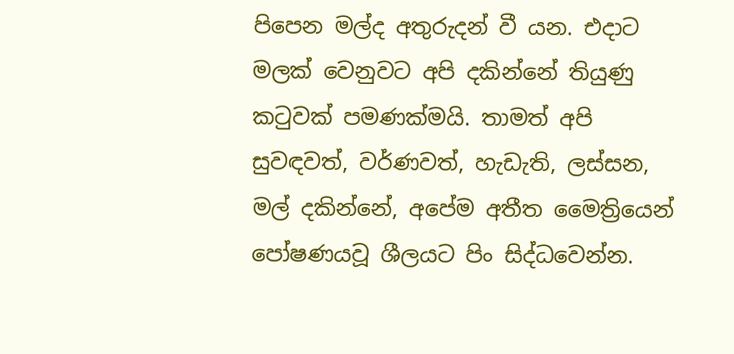පිපෙන මල්ද අතුරුදන් වී යන. එදාට මලක් වෙනුවට අපි දකින්නේ තියුණු කටුවක් පමණක්මයි. තාමත් අපි සුවඳවත්, වර්ණවත්, හැඩැති, ලස්සන, මල් දකින්නේ, අපේම අතීත මෛත්‍රියෙන් පෝෂණයවූ ශීලයට පිං සිද්ධවෙන්න.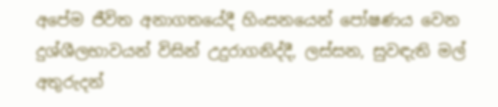අපේම ජීවිත අනාගතයේදී හිංසනයෙන් පෝෂණය වෙන දුශ්ශීලභාවයන් විසින් උදුරාගනිද්දී, ලස්සන, සුවඳැති මල් අතුරුදන්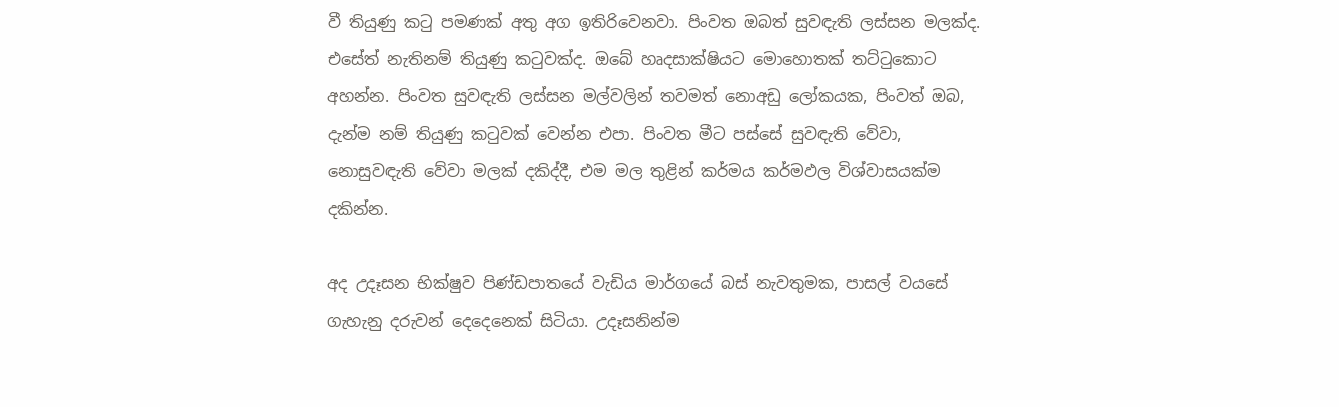වී තියුණු කටු පමණක් අතු අග ඉතිරිවෙනවා. පිංවත ඔබත් සුවඳැති ලස්සන මලක්ද. එසේත් නැතිනම් තියුණු කටුවක්ද. ඔබේ හෘදසාක්ෂියට මොහොතක් තට්ටුකොට අහන්න. පිංවත සුවඳැති ලස්සන මල්වලින් තවමත් නොඅඩු ලෝකයක, පිංවත් ඔබ, දැන්ම නම් තියුණු කටුවක් වෙන්න එපා. පිංවත මීට පස්සේ සුවඳැති වේවා, නොසුවඳැති වේවා මලක් දකිද්දී, එම මල තුළින් කර්මය කර්මඵල විශ්වාසයක්ම දකින්න.

අද උදෑසන භික්ෂුව පිණ්ඩපාතයේ වැඩිය මාර්ගයේ බස් නැවතුමක, පාසල් වයසේ ගැහැනු දරුවන් දෙදෙනෙක් සිටියා. උදෑසනින්ම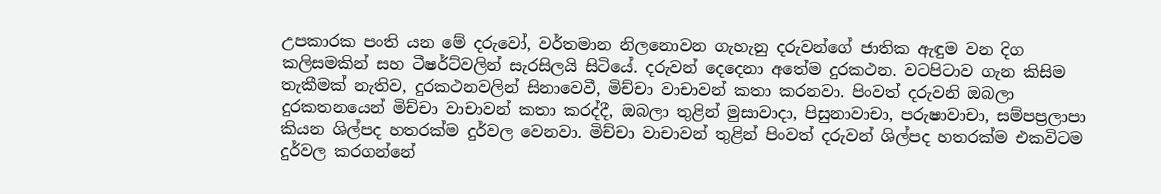උපකාරක පංති යන මේ දරුවෝ, වර්තමාන නිලනොවන ගැහැනු දරුවන්ගේ ජාතික ඇඳුම වන දිග කලිසමකින් සහ ටීෂර්ට්වලින් සැරසිලයි සිටියේ. දරුවන් දෙදෙනා අතේම දුරකථන. වටපිටාව ගැන කිසිම තැකීමක් නැතිව, දුරකථනවලින් සිනාවෙවී, මිච්චා වාචාවන් කතා කරනවා. පිංවත් දරුවනි ඔබලා දුරකතනයෙන් මිච්චා වාචාවන් කතා කරද්දී, ඔබලා තුළින් මුසාවාදා, පිසුනාවාචා, පරුෂාවාචා, සම්පප්‍රලාපා කියන ශිල්පද හතරක්ම දුර්වල වෙනවා. මිච්චා වාචාවන් තුළින් පිංවත් දරුවන් ශිල්පද හතරක්ම එකවිටම දුර්වල කරගන්නේ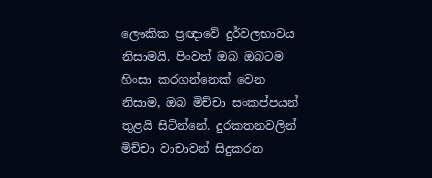ලෞකික ප්‍රඥාවේ දුර්වලභාවය නිසාමයි. පිංවත් ඔබ ඔබටම හිංසා කරගන්නෙක් වෙන නිසාම, ඔබ මිච්චා සංකප්පයන් තුළයි සිටින්නේ. දුරකතනවලින් මිච්චා වාචාවන් සිදුකරන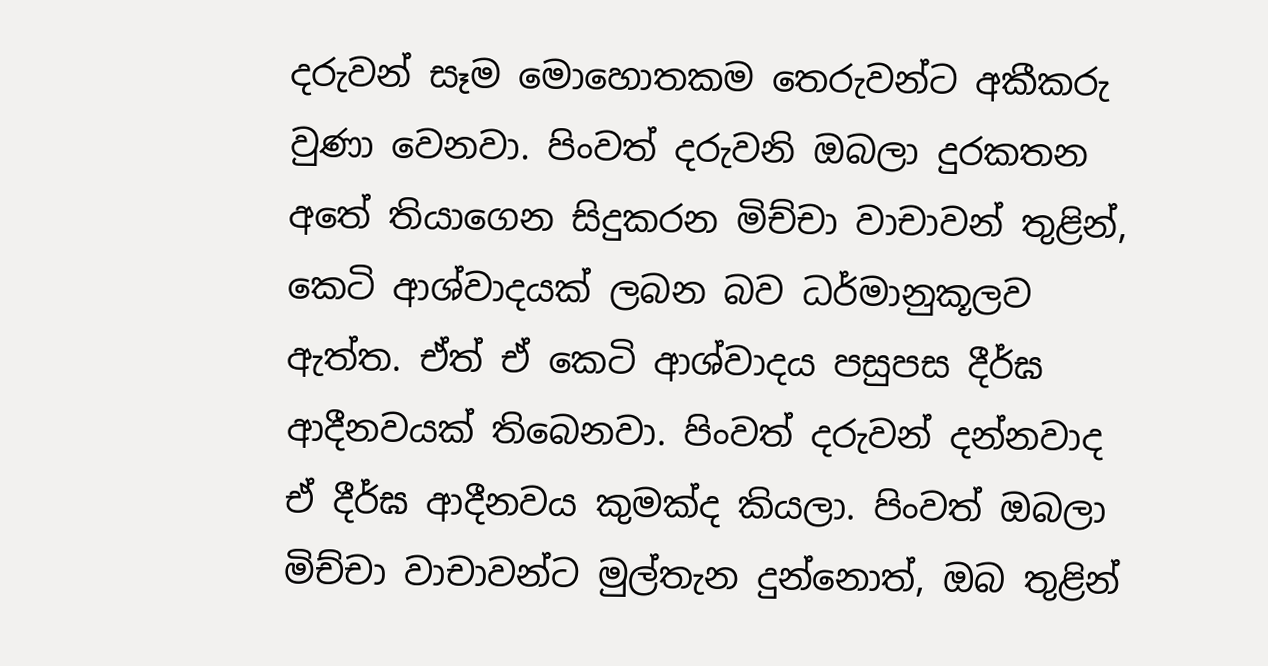දරුවන් සෑම මොහොතකම තෙරුවන්ට අකීකරු වුණා වෙනවා. පිංවත් දරුවනි ඔබලා දුරකතන අතේ තියාගෙන සිදුකරන මිච්චා වාචාවන් තුළින්, කෙටි ආශ්වාදයක් ලබන බව ධර්මානුකූලව ඇත්ත. ඒත් ඒ කෙටි ආශ්වාදය පසුපස දීර්ඝ ආදීනවයක් තිබෙනවා. පිංවත් දරුවන් දන්නවාද ඒ දීර්ඝ ආදීනවය කුමක්ද කියලා. පිංවත් ඔබලා මිච්චා වාචාවන්ට මුල්තැන දුන්නොත්, ඔබ තුළින්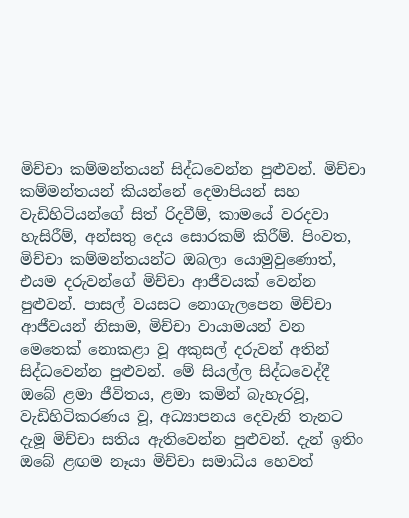මිච්චා කම්මන්තයන් සිද්ධවෙන්න පුළුවන්. මිච්චා කම්මන්තයන් කියන්නේ දෙමාපියන් සහ වැඩිහිටියන්ගේ සිත් රිදවීම්, කාමයේ වරදවා හැසිරීම්, අන්සතු දෙය සොරකම් කිරීම්. පිංවත, මිච්චා කම්මන්තයන්ට ඔබලා යොමුවුණොත්, එයම දරුවන්ගේ මිච්චා ආජීවයක් වෙන්න පුළුවන්. පාසල් වයසට නොගැලපෙන මිච්චා ආජීවයන් නිසාම, මිච්චා වායාමයන් වන මෙතෙක් නොකළා වූ අකුසල් දරුවන් අතින් සිද්ධවෙන්න පුළුවන්. මේ සියල්ල සිද්ධවෙද්දී ඔබේ ළමා ජීවිතය, ළමා කමින් බැහැරවූ, වැඩිහිටිකරණය වූ, අධ්‍යාපනය දෙවැනි තැනට දැමූ මිච්චා සතිය ඇතිවෙන්න පුළුවන්. දැන් ඉතිං ඔබේ ළඟම නෑයා මිච්චා සමාධිය හෙවත්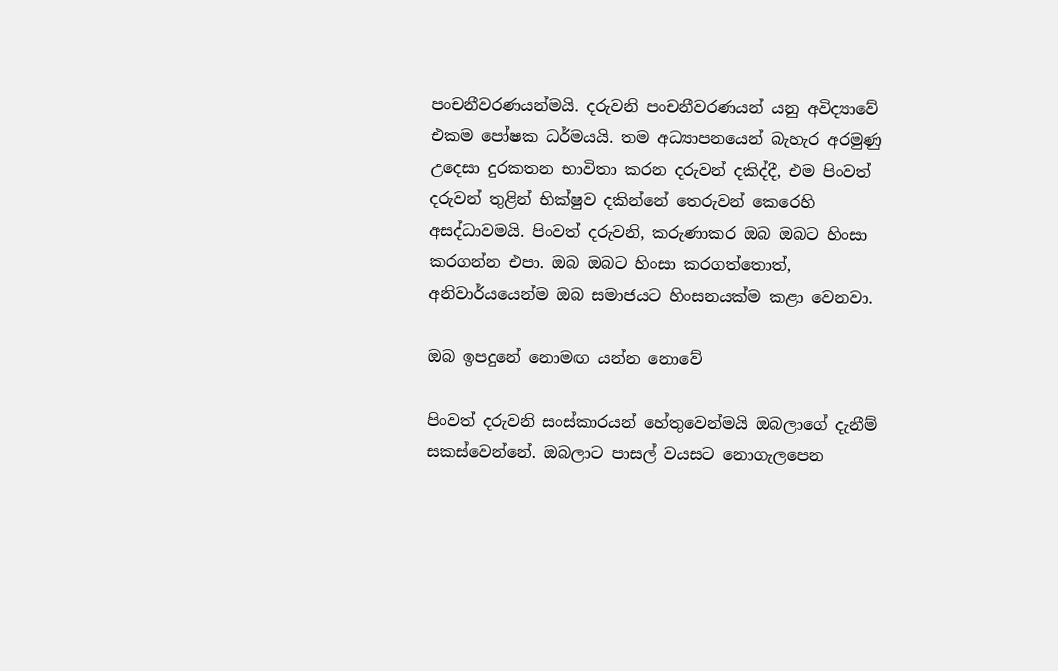පංචනීවරණයන්මයි. දරුවනි පංචනීවරණයන් යනු අවිද්‍යාවේ එකම පෝෂක ධර්මයයි. තම අධ්‍යාපනයෙන් බැහැර අරමුණු උදෙසා දුරකතන භාවිතා කරන දරුවන් දකිද්දී, එම පිංවත් දරුවන් තුළින් භික්ෂුව දකින්නේ තෙරුවන් කෙරෙහි අසද්ධාවමයි. පිංවත් දරුවනි, කරුණාකර ඔබ ඔබට හිංසා කරගන්න එපා. ඔබ ඔබට හිංසා කරගත්තොත්, අනිවාර්යයෙන්ම ඔබ සමාජයට හිංසනයක්ම කළා වෙනවා.

ඔබ ඉපදුනේ නොමඟ යන්න නොවේ

පිංවත් දරුවනි සංස්කාරයන් හේතුවෙන්මයි ඔබලාගේ දැනීම් සකස්වෙන්නේ. ඔබලාට පාසල් වයසට නොගැලපෙන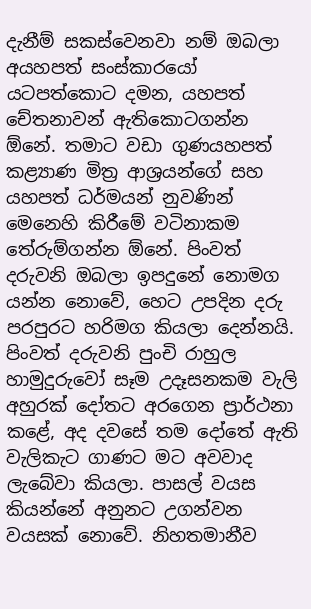දැනීම් සකස්වෙනවා නම් ඔබලා අයහපත් සංස්කාරයෝ යටපත්කොට දමන, යහපත් චේතනාවන් ඇතිකොටගන්න ඕනේ. තමාට වඩා ගුණයහපත් කළ්‍යාණ මිත්‍ර ආශ්‍රයන්ගේ සහ යහපත් ධර්මයන් නුවණින් මෙනෙහි කිරීමේ වටිනාකම තේරුම්ගන්න ඕනේ. පිංවත් දරුවනි ඔබලා ඉපදුනේ නොමග යන්න නොවේ, හෙට උපදින දරු පරපුරට හරිමග කියලා දෙන්නයි. පිංවත් දරුවනි පුංචි රාහුල හාමුදුරුවෝ සෑම උදෑසනකම වැලි අහුරක් දෝතට අරගෙන ප්‍රාර්ථනා කළේ, අද දවසේ තම දෝතේ ඇති වැලිකැට ගාණට මට අවවාද ලැබේවා කියලා. පාසල් වයස කියන්නේ අනුනට උගන්වන වයසක් නොවේ. නිහතමානීව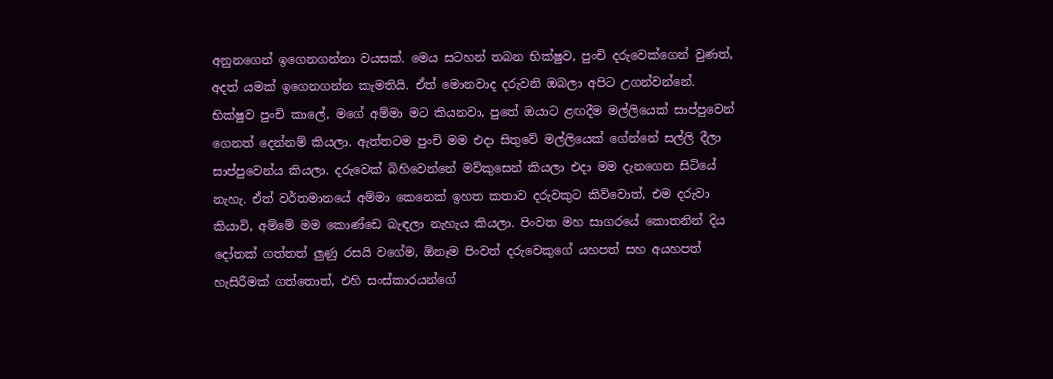අනුනගෙන් ඉගෙනගන්නා වයසක්. මෙය සටහන් තබන භික්ෂුව, පුංචි දරුවෙක්ගෙන් වුණත්, අදත් යමක් ඉගෙනගන්න කැමතියි. ඒත් මොනවාද දරුවනි ඔබලා අපිට උගන්වන්නේ. භික්ෂුව පුංචි කාලේ, මගේ අම්මා මට කියනවා, පුතේ ඔයාට ළඟදීම මල්ලියෙක් සාප්පුවෙන් ගෙනත් දෙන්නම් කියලා. ඇත්තටම පුංචි මම එදා සිතුවේ මල්ලියෙක් ගේන්නේ සල්ලි දීලා සාප්පුවෙන්ය කියලා. දරුවෙක් බිහිවෙන්නේ මව්කුසෙන් කියලා එදා මම දැනගෙන සිටියේ නැහැ. ඒත් වර්තමානයේ අම්මා කෙනෙක් ඉහත කතාව දරුවකුට කිව්වොත්, එම දරුවා කියාවි, අම්මේ මම කොණ්ඩෙ බැඳලා නැහැය කියලා. පිංවත මහ සාගරයේ කොතනින් දිය දෝතක් ගත්තත් ලුණු රසයි වගේම, ඕනෑම පිංවත් දරුවෙකුගේ යහපත් සහ අයහපත් හැසිරීමක් ගත්තොත්, එහි සංස්කාරයන්ගේ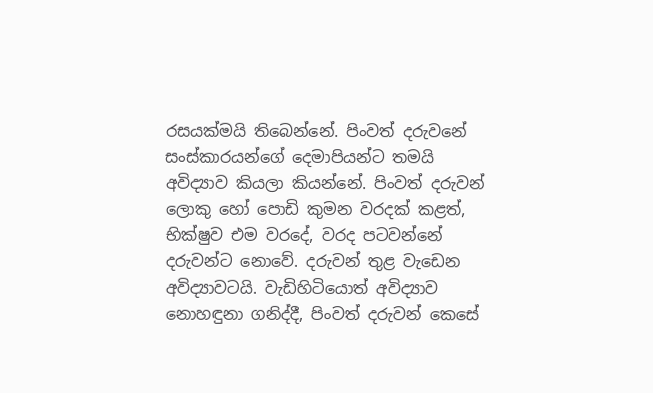රසයක්මයි තිබෙන්නේ. පිංවත් දරුවනේ සංස්කාරයන්ගේ දෙමාපියන්ට තමයි අවිද්‍යාව කියලා කියන්නේ. පිංවත් දරුවන් ලොකු හෝ පොඩි කුමන වරදක් කළත්, භික්ෂුව එම වරදේ, වරද පටවන්නේ දරුවන්ට නොවේ. දරුවන් තුළ වැඩෙන අවිද්‍යාවටයි. වැඩිහිටියොත් අවිද්‍යාව නොහඳුනා ගනිද්දී, පිංවත් දරුවන් කෙසේ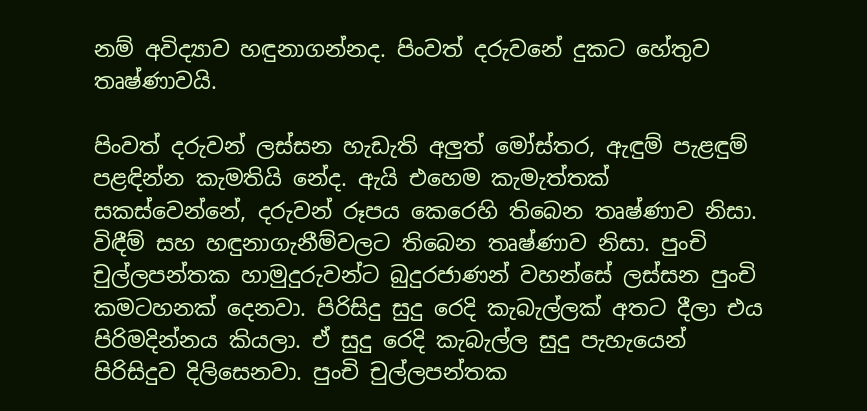නම් අවිද්‍යාව හඳුනාගන්නද. පිංවත් දරුවනේ දුකට හේතුව තෘෂ්ණාවයි.

පිංවත් දරුවන් ලස්සන හැඩැති අලුත් මෝස්තර, ඇඳුම් පැළඳුම් පළඳින්න කැමතියි නේද. ඇයි එහෙම කැමැත්තක් සකස්වෙන්නේ, දරුවන් රූපය කෙරෙහි තිබෙන තෘෂ්ණාව නිසා. විඳීම් සහ හඳුනාගැනීම්වලට තිබෙන තෘෂ්ණාව නිසා. පුංචි චුල්ලපන්තක හාමුදුරුවන්ට බුදුරජාණන් වහන්සේ ලස්සන පුංචි කමටහනක් දෙනවා. පිරිසිදු සුදු රෙදි කැබැල්ලක් අතට දීලා එය පිරිමදින්නය කියලා. ඒ සුදු රෙදි කැබැල්ල සුදු පැහැයෙන් පිරිසිදුව දිලිසෙනවා. පුංචි චුල්ලපන්තක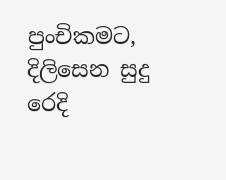පුංචිකමට, දිලිසෙන සුදු රෙදි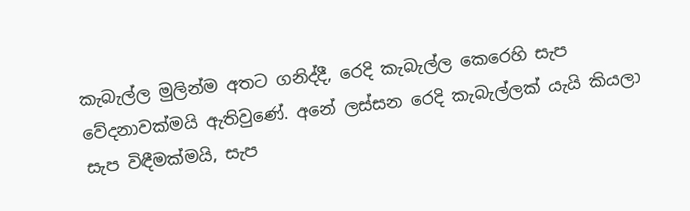කැබැල්ල මුලින්ම අතට ගනිද්දී, රෙදි කැබැල්ල කෙරෙහි සැප වේදනාවක්මයි ඇතිවුණේ. අනේ ලස්සන රෙදි කැබැල්ලක් යැයි කියලා සැප විඳීමක්මයි, සැප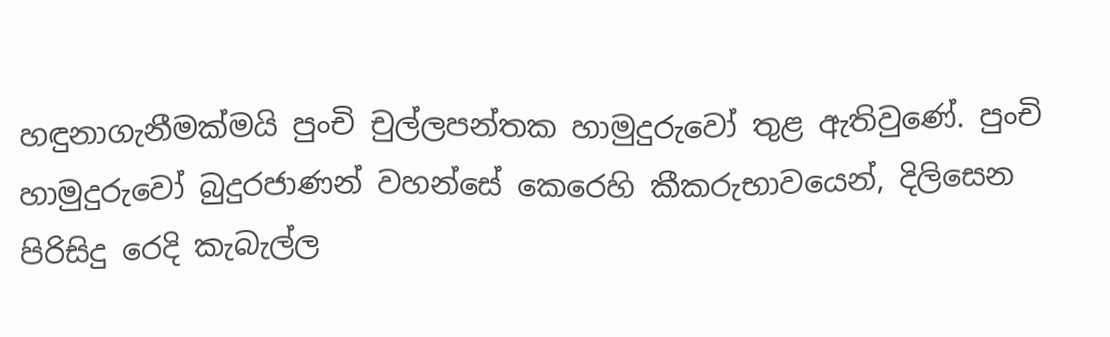හඳුනාගැනීමක්මයි පුංචි චුල්ලපන්තක හාමුදුරුවෝ තුළ ඇතිවුණේ. පුංචි හාමුදුරුවෝ බුදුරජාණන් වහන්සේ කෙරෙහි කීකරුභාවයෙන්, දිලිසෙන පිරිසිදු රෙදි කැබැල්ල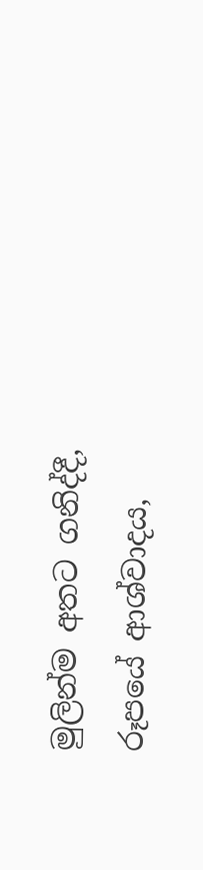මුලින්ම අතට ගනිද්දී, රූපයේ ආශ්වාදය,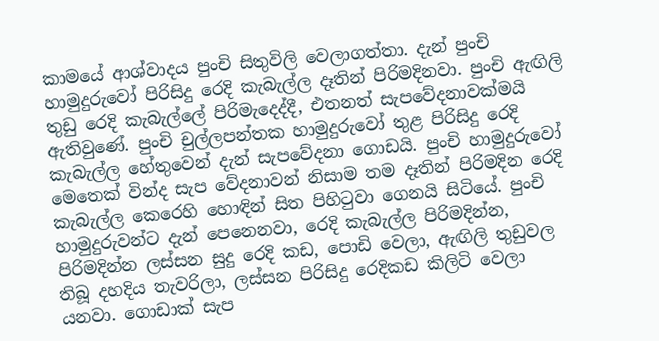කාමයේ ආශ්වාදය පුංචි සිතුවිලි වෙලාගත්තා. දැන් පුංචි හාමුදුරුවෝ පිරිසිදු රෙදි කැබැල්ල දෑතින් පිරිමදිනවා. පුංචි ඇඟිලි තුඩු රෙදි කැබැල්ලේ පිරිමැදෙද්දී, එතනත් සැපවේදනාවක්මයි ඇතිවුණේ. පුංචි චුල්ලපන්තක හාමුදුරුවෝ තුළ පිරිසිදු රෙදි කැබැල්ල හේතුවෙන් දැන් සැපවේදනා ගොඩයි. පුංචි හාමුදුරුවෝ මෙතෙක් වින්ද සැප වේදනාවන් නිසාම තම දෑතින් පිරිමදින රෙදි කැබැල්ල කෙරෙහි හොඳින් සිත පිහිටුවා ගෙනයි සිටියේ. පුංචි හාමුදුරුවන්ට දැන් පෙනෙනවා, රෙදි කැබැල්ල පිරිමදින්න, පිරිමදින්න ලස්සන සුදු රෙදි කඩ, පොඩි වෙලා, ඇඟිලි තුඩුවල තිබූ දහදිය තැවරිලා, ලස්සන පිරිසිදු රෙදිකඩ කිලිටි වෙලා යනවා. ගොඩාක් සැප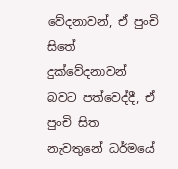වේදනාවන්, ඒ පුංචි සිතේ දුක්වේදනාවන් බවට පත්වෙද්දී, ඒ පුංචි සිත නැවතුනේ ධර්මයේ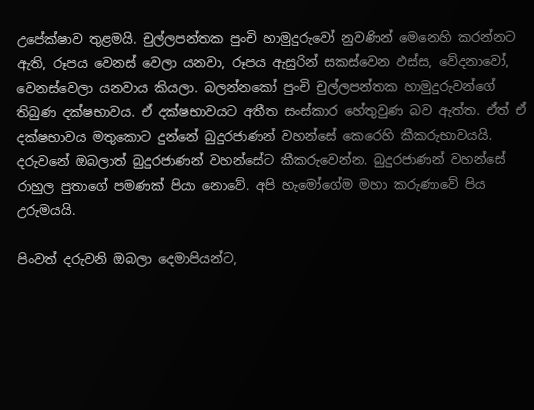උපේක්ෂාව තුළමයි. චුල්ලපන්තක පුංචි හාමුදුරුවෝ නුවණින් මෙනෙහි කරන්නට ඇති, රූපය වෙනස් වෙලා යනවා, රූපය ඇසුරින් සකස්වෙන ඵස්ස, වේදනාවෝ, වෙනස්වෙලා යනවාය කියලා. බලන්නකෝ පුංචි චුල්ලපන්තක හාමුදුරුවන්ගේ තිබුණ දක්ෂභාවය. ඒ දක්ෂභාවයට අතීත සංස්කාර හේතුවුණ බව ඇත්ත. ඒත් ඒ දක්ෂභාවය මතුකොට දුන්නේ බුදුරජාණන් වහන්සේ කෙරෙහි කීකරුභාවයයි. දරුවනේ ඔබලාත් බුදුරජාණන් වහන්සේට කීකරුවෙන්න. බුදුරජාණන් වහන්සේ රාහුල පුතාගේ පමණක් පියා නොවේ. අපි හැමෝගේම මහා කරුණාවේ පිය උරුමයයි.

පිංවත් දරුවනි ඔබලා දෙමාපියන්ට,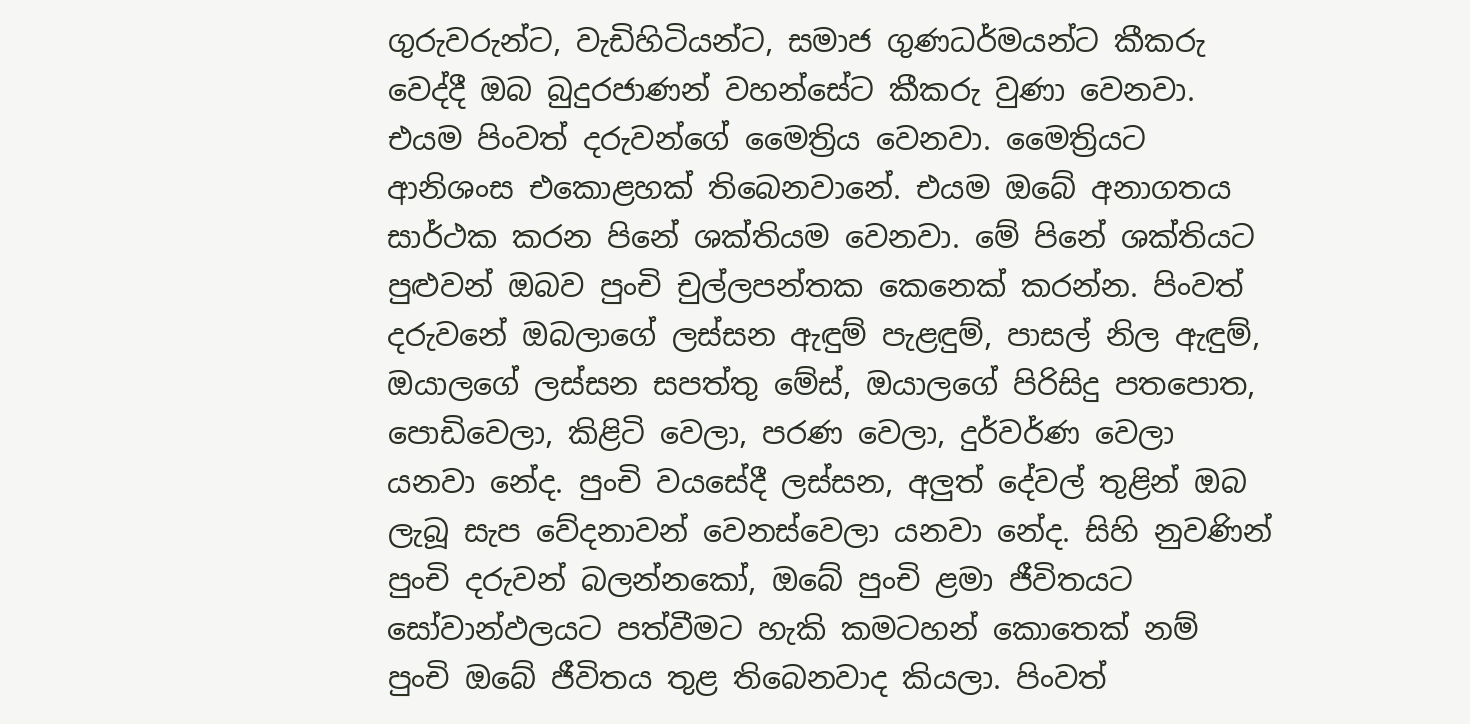ගුරුවරුන්ට, වැඩිහිටියන්ට, සමාජ ගුණධර්මයන්ට කීකරු වෙද්දී ඔබ බුදුරජාණන් වහන්සේට කීකරු වුණා වෙනවා. එයම පිංවත් දරුවන්ගේ මෛත්‍රිය වෙනවා. මෛත්‍රියට ආනිශංස එකොළහක් තිබෙනවානේ. එයම ඔබේ අනාගතය සාර්ථක කරන පිනේ ශක්තියම වෙනවා. මේ පිනේ ශක්තියට පුළුවන් ඔබව පුංචි චුල්ලපන්තක කෙනෙක් කරන්න. පිංවත් දරුවනේ ඔබලාගේ ලස්සන ඇඳුම් පැළඳුම්, පාසල් නිල ඇඳුම්, ඔයාලගේ ලස්සන සපත්තු මේස්, ඔයාලගේ පිරිසිදු පතපොත, පොඩිවෙලා, කිළිටි වෙලා, පරණ වෙලා, දුර්වර්ණ වෙලා යනවා නේද. පුංචි වයසේදී ලස්සන, අලුත් දේවල් තුළින් ඔබ ලැබූ සැප වේදනාවන් වෙනස්වෙලා යනවා නේද. සිහි නුවණින් පුංචි දරුවන් බලන්නකෝ, ඔබේ පුංචි ළමා ජීවිතයට සෝවාන්ඵලයට පත්වීමට හැකි කමටහන් කොතෙක් නම් පුංචි ඔබේ ජීවිතය තුළ තිබෙනවාද කියලා. පිංවත්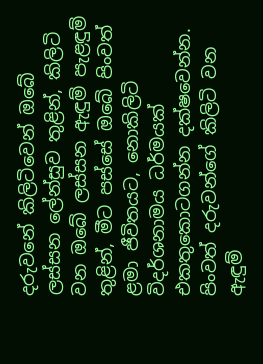දරුවනේ කිලිටිවෙන් ඔබේ ලස්සන ලේන්සුව තුළින්, කිලිටි වන ඔබේ ලස්සන ඇඳුම් පැළඳුම් තුළින්, මීට පස්සේ ඔබේ පිංවත් ළමා ජීවිතයට, නොකිලිටි විදර්ශනාමය ධර්මයක් එකතුකොටගන්න දක්ෂවෙන්න. පිංවත් දරුවන්ගේ කිලිටි වන ඇඳුම්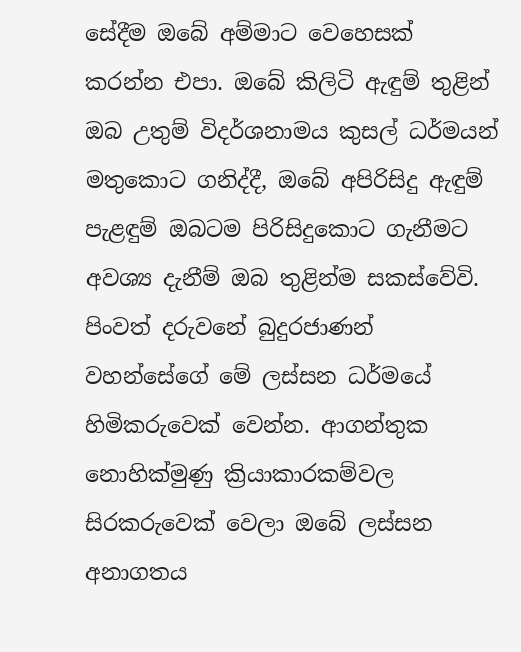සේදීම ඔබේ අම්මාට වෙහෙසක් කරන්න එපා. ඔබේ කිලිටි ඇඳුම් තුළින් ඔබ උතුම් විදර්ශනාමය කුසල් ධර්මයන් මතුකොට ගනිද්දී, ඔබේ අපිරිසිදු ඇඳුම් පැළඳුම් ඔබටම පිරිසිදුකොට ගැනීමට අවශ්‍ය දැනීම් ඔබ තුළින්ම සකස්වේවි. පිංවත් දරුවනේ බුදුරජාණන් වහන්සේගේ මේ ලස්සන ධර්මයේ හිමිකරුවෙක් වෙන්න. ආගන්තුක නොහික්මුණු ක්‍රියාකාරකම්වල සිරකරුවෙක් වෙලා ඔබේ ලස්සන අනාගතය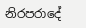නිරපරාදේ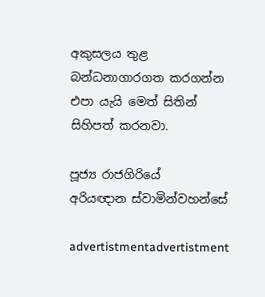අකුසලය තුළ බන්ධනාගාරගත කරගන්න එපා යැයි මෙත් සිතින් සිහිපත් කරනවා.

පූජ්‍ය රාජගිරියේ
අරියඥාන ස්වාමින්වහන්සේ

advertistmentadvertistment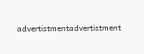advertistmentadvertistment